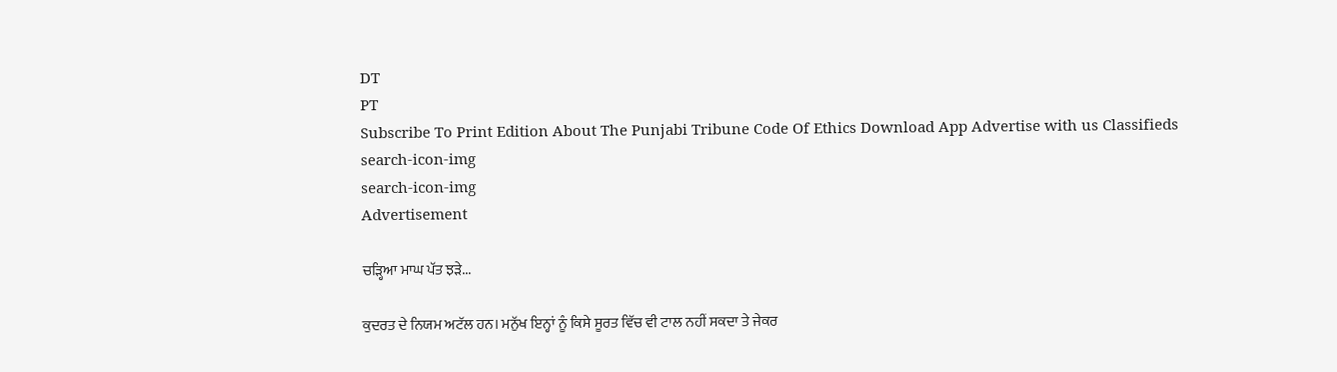DT
PT
Subscribe To Print Edition About The Punjabi Tribune Code Of Ethics Download App Advertise with us Classifieds
search-icon-img
search-icon-img
Advertisement

ਚੜ੍ਹਿਆ ਮਾਘ ਪੱਤ ਝੜੇ...

ਕੁਦਰਤ ਦੇ ਨਿਯਮ ਅਟੱਲ ਹਨ। ਮਨੁੱਖ ਇਨ੍ਹਾਂ ਨੂੰ ਕਿਸੇ ਸੂਰਤ ਵਿੱਚ ਵੀ ਟਾਲ ਨਹੀਂ ਸਕਦਾ ਤੇ ਜੇਕਰ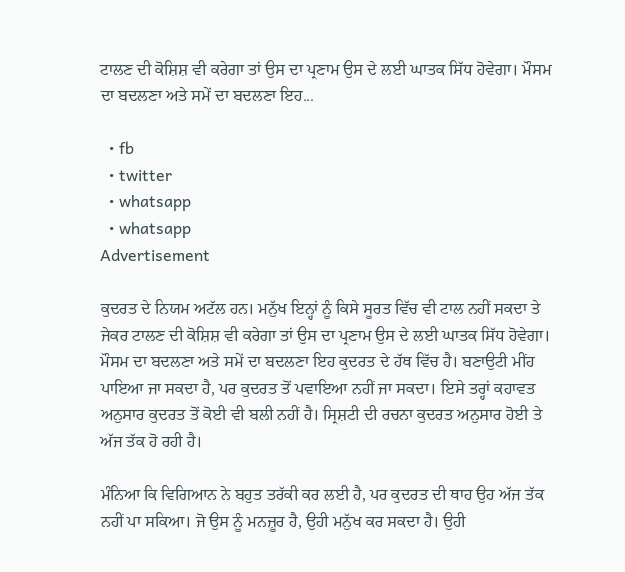ਟਾਲਣ ਦੀ ਕੋਸ਼ਿਸ਼ ਵੀ ਕਰੇਗਾ ਤਾਂ ਉਸ ਦਾ ਪ੍ਰਣਾਮ ਉਸ ਦੇ ਲਈ ਘਾਤਕ ਸਿੱਧ ਹੋਵੇਗਾ। ਮੌਸਮ ਦਾ ਬਦਲਣਾ ਅਤੇ ਸਮੇਂ ਦਾ ਬਦਲਣਾ ਇਹ...

  • fb
  • twitter
  • whatsapp
  • whatsapp
Advertisement

ਕੁਦਰਤ ਦੇ ਨਿਯਮ ਅਟੱਲ ਹਨ। ਮਨੁੱਖ ਇਨ੍ਹਾਂ ਨੂੰ ਕਿਸੇ ਸੂਰਤ ਵਿੱਚ ਵੀ ਟਾਲ ਨਹੀਂ ਸਕਦਾ ਤੇ ਜੇਕਰ ਟਾਲਣ ਦੀ ਕੋਸ਼ਿਸ਼ ਵੀ ਕਰੇਗਾ ਤਾਂ ਉਸ ਦਾ ਪ੍ਰਣਾਮ ਉਸ ਦੇ ਲਈ ਘਾਤਕ ਸਿੱਧ ਹੋਵੇਗਾ। ਮੌਸਮ ਦਾ ਬਦਲਣਾ ਅਤੇ ਸਮੇਂ ਦਾ ਬਦਲਣਾ ਇਹ ਕੁਦਰਤ ਦੇ ਹੱਥ ਵਿੱਚ ਹੈ। ਬਣਾਉਟੀ ਮੀਂਹ ਪਾਇਆ ਜਾ ਸਕਦਾ ਹੈ, ਪਰ ਕੁਦਰਤ ਤੋਂ ਪਵਾਇਆ ਨਹੀਂ ਜਾ ਸਕਦਾ। ਇਸੇ ਤਰ੍ਹਾਂ ਕਹਾਵਤ ਅਨੁਸਾਰ ਕੁਦਰਤ ਤੋਂ ਕੋਈ ਵੀ ਬਲੀ ਨਹੀਂ ਹੈ। ਸ੍ਰਿਸ਼ਟੀ ਦੀ ਰਚਨਾ ਕੁਦਰਤ ਅਨੁਸਾਰ ਹੋਈ ਤੇ ਅੱਜ ਤੱਕ ਹੋ ਰਹੀ ਹੈ।

ਮੰਨਿਆ ਕਿ ਵਿਗਿਆਨ ਨੇ ਬਹੁਤ ਤਰੱਕੀ ਕਰ ਲਈ ਹੈ, ਪਰ ਕੁਦਰਤ ਦੀ ਥਾਹ ਉਹ ਅੱਜ ਤੱਕ ਨਹੀਂ ਪਾ ਸਕਿਆ। ਜੋ ਉਸ ਨੂੰ ਮਨਜ਼ੂਰ ਹੈ, ਉਹੀ ਮਨੁੱਖ ਕਰ ਸਕਦਾ ਹੈ। ਉਹੀ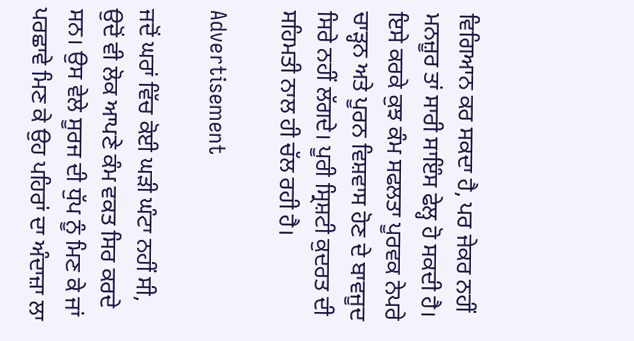ਵਿਗਿਆਨ ਕਰ ਸਕਦਾ ਹੈ, ਪਰ ਜੇਕਰ ਨਹੀਂ ਮਨਜ਼ੂਰ ਤਾਂ ਸਾਰੀ ਸਾਇੰਸ ਫੇਲ੍ਹ ਹੋ ਸਕਦੀ ਹੈ। ਇਸੇ ਕਰਕੇ ਕੁਝ ਕੰਮ ਸਫਲਤਾ ਪੂਰਵਕ ਨੇਪਰੇ ਚਾੜ੍ਹਨ ਅਤੇ ਪੂਰਨ ਵਿਸ਼ਵਾਸ ਹੋਣ ਦੇ ਬਾਵਜੂਦ ਸਿਰੇ ਨਹੀਂ ਲੱਗਦੇ। ਪੂਰੀ ਸ੍ਰਿਸ਼ਟੀ ਕੁਦਰਤ ਦੀ ਸਹਿਮਤੀ ਨਾਲ ਹੀ ਚੱਲ ਰਹੀ ਹੈ।

Advertisement

ਜਦੋਂ ਘਰਾਂ ਵਿੱਚ ਕੋਈ ਘੜੀ ਘੰਟਾ ਨਹੀਂ ਸੀ, ਉਦੋਂ ਵੀ ਲੋਕ ਆਪਣੇ ਕੰਮ ਵਕਤ ਸਿਰ ਕਰਦੇ ਸਨ। ਉਸ ਵੇਲੇ ਸੂਰਜ ਦੀ ਧੁੱਪ ਨੂੰ ਮਿਣ ਕੇ ਜਾਂ ਪਰਛਾਵੇ ਮਿਣ ਕੇ ਉਹ ਪਹਿਰਾਂ ਦਾ ਅੰਦਾਜ਼ਾ ਲਾ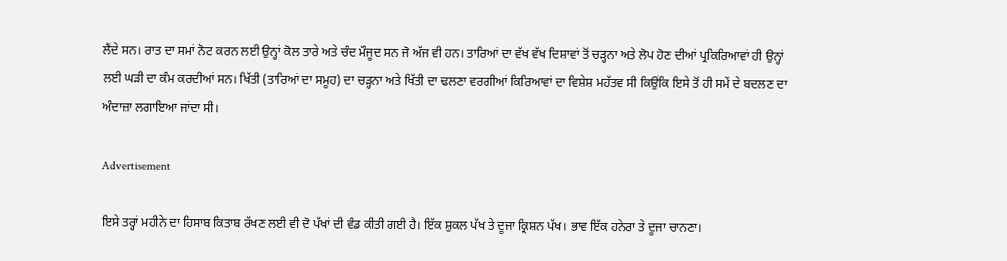ਲੈਂਦੇ ਸਨ। ਰਾਤ ਦਾ ਸਮਾਂ ਨੋਟ ਕਰਨ ਲਈ ਉਨ੍ਹਾਂ ਕੋਲ ਤਾਰੇ ਅਤੇ ਚੰਦ ਮੌਜੂਦ ਸਨ ਜੋ ਅੱਜ ਵੀ ਹਨ। ਤਾਰਿਆਂ ਦਾ ਵੱਖ ਵੱਖ ਦਿਸ਼ਾਵਾਂ ਤੋਂ ਚੜ੍ਹਨਾ ਅਤੇ ਲੋਪ ਹੋਣ ਦੀਆਂ ਪ੍ਰਕਿਰਿਆਵਾਂ ਹੀ ਉਨ੍ਹਾਂ ਲਈ ਘੜੀ ਦਾ ਕੰਮ ਕਰਦੀਆਂ ਸਨ। ਖਿੱਤੀ (ਤਾਰਿਆਂ ਦਾ ਸਮੂਹ) ਦਾ ਚੜ੍ਹਨਾ ਅਤੇ ਖਿੱਤੀ ਦਾ ਢਲਣਾ ਵਰਗੀਆਂ ਕਿਰਿਆਵਾਂ ਦਾ ਵਿਸ਼ੇਸ਼ ਮਹੱਤਵ ਸੀ ਕਿਉਂਕਿ ਇਸੇ ਤੋਂ ਹੀ ਸਮੇਂ ਦੇ ਬਦਲਣ ਦਾ ਅੰਦਾਜ਼ਾ ਲਗਾਇਆ ਜਾਂਦਾ ਸੀ।

Advertisement

ਇਸੇ ਤਰ੍ਹਾਂ ਮਹੀਨੇ ਦਾ ਹਿਸਾਬ ਕਿਤਾਬ ਰੱਖਣ ਲਈ ਵੀ ਦੋ ਪੱਖਾਂ ਦੀ ਵੰਡ ਕੀਤੀ ਗਈ ਹੈ। ਇੱਕ ਸ਼ੁਕਲ ਪੱਖ ਤੇ ਦੂਜਾ ਕ੍ਰਿਸ਼ਨ ਪੱਖ। ਭਾਵ ਇੱਕ ਹਨੇਰਾ ਤੇ ਦੂਜਾ ਚਾਨਣਾ।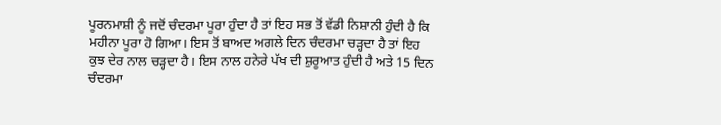ਪੂਰਨਮਾਸ਼ੀ ਨੂੰ ਜਦੋਂ ਚੰਦਰਮਾ ਪੂਰਾ ਹੁੰਦਾ ਹੈ ਤਾਂ ਇਹ ਸਭ ਤੋਂ ਵੱਡੀ ਨਿਸ਼ਾਨੀ ਹੁੰਦੀ ਹੈ ਕਿ ਮਹੀਨਾ ਪੂਰਾ ਹੋ ਗਿਆ। ਇਸ ਤੋਂ ਬਾਅਦ ਅਗਲੇ ਦਿਨ ਚੰਦਰਮਾ ਚੜ੍ਹਦਾ ਹੈ ਤਾਂ ਇਹ ਕੁਝ ਦੇਰ ਨਾਲ ਚੜ੍ਹਦਾ ਹੈ। ਇਸ ਨਾਲ ਹਨੇਰੇ ਪੱਖ ਦੀ ਸ਼ੁਰੂਆਤ ਹੁੰਦੀ ਹੈ ਅਤੇ 15 ਦਿਨ ਚੰਦਰਮਾ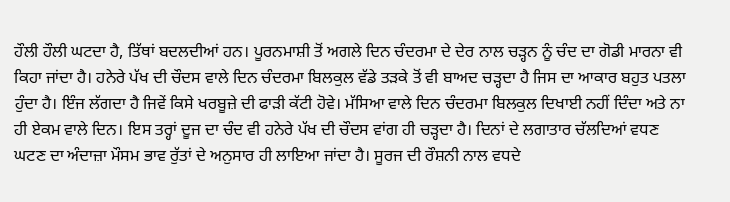ਹੌਲੀ ਹੌਲੀ ਘਟਦਾ ਹੈ, ਤਿੱਥਾਂ ਬਦਲਦੀਆਂ ਹਨ। ਪੂਰਨਮਾਸ਼ੀ ਤੋਂ ਅਗਲੇ ਦਿਨ ਚੰਦਰਮਾ ਦੇ ਦੇਰ ਨਾਲ ਚੜ੍ਹਨ ਨੂੰ ਚੰਦ ਦਾ ਗੋਡੀ ਮਾਰਨਾ ਵੀ ਕਿਹਾ ਜਾਂਦਾ ਹੈ। ਹਨੇਰੇ ਪੱਖ ਦੀ ਚੌਦਸ ਵਾਲੇ ਦਿਨ ਚੰਦਰਮਾ ਬਿਲਕੁਲ ਵੱਡੇ ਤੜਕੇ ਤੋਂ ਵੀ ਬਾਅਦ ਚੜ੍ਹਦਾ ਹੈ ਜਿਸ ਦਾ ਆਕਾਰ ਬਹੁਤ ਪਤਲਾ ਹੁੰਦਾ ਹੈ। ਇੰਜ ਲੱਗਦਾ ਹੈ ਜਿਵੇਂ ਕਿਸੇ ਖਰਬੂਜ਼ੇ ਦੀ ਫਾੜੀ ਕੱਟੀ ਹੋਵੇ। ਮੱਸਿਆ ਵਾਲੇ ਦਿਨ ਚੰਦਰਮਾ ਬਿਲਕੁਲ ਦਿਖਾਈ ਨਹੀਂ ਦਿੰਦਾ ਅਤੇ ਨਾ ਹੀ ਏਕਮ ਵਾਲੇ ਦਿਨ। ਇਸ ਤਰ੍ਹਾਂ ਦੂਜ ਦਾ ਚੰਦ ਵੀ ਹਨੇਰੇ ਪੱਖ ਦੀ ਚੌਦਸ ਵਾਂਗ ਹੀ ਚੜ੍ਹਦਾ ਹੈ। ਦਿਨਾਂ ਦੇ ਲਗਾਤਾਰ ਚੱਲਦਿਆਂ ਵਧਣ ਘਟਣ ਦਾ ਅੰਦਾਜ਼ਾ ਮੌਸਮ ਭਾਵ ਰੁੱਤਾਂ ਦੇ ਅਨੁਸਾਰ ਹੀ ਲਾਇਆ ਜਾਂਦਾ ਹੈ। ਸੂਰਜ ਦੀ ਰੌਸ਼ਨੀ ਨਾਲ ਵਧਦੇ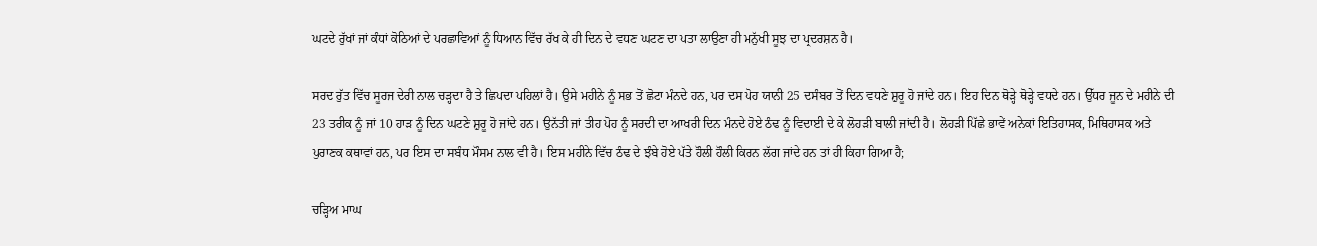ਘਟਦੇ ਰੁੱਖਾਂ ਜਾਂ ਕੰਧਾਂ ਕੋਠਿਆਂ ਦੇ ਪਰਛਾਵਿਆਂ ਨੂੰ ਧਿਆਨ ਵਿੱਚ ਰੱਖ ਕੇ ਹੀ ਦਿਨ ਦੇ ਵਧਣ ਘਟਣ ਦਾ ਪਤਾ ਲਾਉਣਾ ਹੀ ਮਨੁੱਖੀ ਸੂਝ ਦਾ ਪ੍ਰਦਰਸ਼ਨ ਹੈ।

ਸਰਦ ਰੁੱਤ ਵਿੱਚ ਸੂਰਜ ਦੇਰੀ ਨਾਲ ਚੜ੍ਹਦਾ ਹੈ ਤੇ ਛਿਪਦਾ ਪਹਿਲਾਂ ਹੈ। ਉਸੇ ਮਹੀਨੇ ਨੂੰ ਸਭ ਤੋਂ ਛੋਟਾ ਮੰਨਦੇ ਹਨ, ਪਰ ਦਸ ਪੋਹ ਯਾਨੀ 25 ਦਸੰਬਰ ਤੋਂ ਦਿਨ ਵਧਣੇ ਸ਼ੁਰੂ ਹੋ ਜਾਂਦੇ ਹਨ। ਇਹ ਦਿਨ ਥੋੜ੍ਹੇ ਥੋੜ੍ਹੇ ਵਧਦੇ ਹਨ। ਉੱਧਰ ਜੂਨ ਦੇ ਮਹੀਨੇ ਦੀ 23 ਤਰੀਕ ਨੂੰ ਜਾਂ 10 ਹਾੜ ਨੂੰ ਦਿਨ ਘਟਣੇ ਸ਼ੁਰੂ ਹੋ ਜਾਂਦੇ ਹਨ। ਉਨੱਤੀ ਜਾਂ ਤੀਹ ਪੋਹ ਨੂੰ ਸਰਦੀ ਦਾ ਆਖਰੀ ਦਿਨ ਮੰਨਦੇ ਹੋਏ ਠੰਢ ਨੂੰ ਵਿਦਾਈ ਦੇ ਕੇ ਲੋਹੜੀ ਬਾਲੀ ਜਾਂਦੀ ਹੈ। ਲੋਹੜੀ ਪਿੱਛੇ ਭਾਵੇਂ ਅਨੇਕਾਂ ਇਤਿਹਾਸਕ, ਮਿਥਿਹਾਸਕ ਅਤੇ ਪੁਰਾਣਕ ਕਥਾਵਾਂ ਹਨ, ਪਰ ਇਸ ਦਾ ਸਬੰਧ ਮੌਸਮ ਨਾਲ ਵੀ ਹੈ। ਇਸ ਮਹੀਨੇ ਵਿੱਚ ਠੰਢ ਦੇ ਝੰਬੇ ਹੋਏ ਪੱਤੇ ਹੌਲੀ ਹੌਲੀ ਕਿਰਨ ਲੱਗ ਜਾਂਦੇ ਹਨ ਤਾਂ ਹੀ ਕਿਹਾ ਗਿਆ ਹੈ;

ਚੜ੍ਹਿਅ ਮਾਘ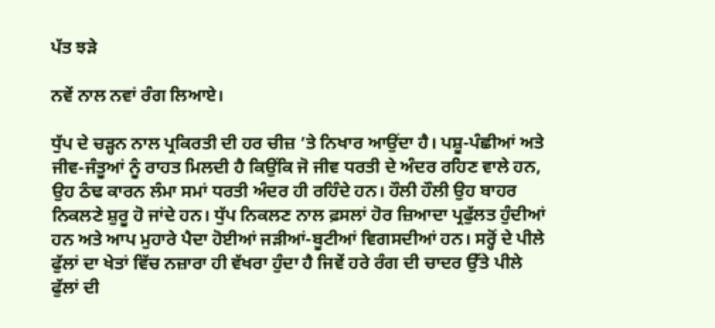ਪੱਤ ਝੜੇ

ਨਵੇਂ ਨਾਲ ਨਵਾਂ ਰੰਗ ਲਿਆਏ।

ਧੁੱਪ ਦੇ ਚੜ੍ਹਨ ਨਾਲ ਪ੍ਰਕਿਰਤੀ ਦੀ ਹਰ ਚੀਜ਼ ’ਤੇ ਨਿਖਾਰ ਆਉਂਦਾ ਹੈ। ਪਸ਼ੂ-ਪੰਛੀਆਂ ਅਤੇ ਜੀਵ-ਜੰਤੂਆਂ ਨੂੰ ਰਾਹਤ ਮਿਲਦੀ ਹੈ ਕਿਉਂਕਿ ਜੋ ਜੀਵ ਧਰਤੀ ਦੇ ਅੰਦਰ ਰਹਿਣ ਵਾਲੇ ਹਨ, ਉਹ ਠੰਢ ਕਾਰਨ ਲੰਮਾ ਸਮਾਂ ਧਰਤੀ ਅੰਦਰ ਹੀ ਰਹਿੰਦੇ ਹਨ। ਹੌਲੀ ਹੌਲੀ ਉਹ ਬਾਹਰ ਨਿਕਲਣੇ ਸ਼ੁਰੂ ਹੋ ਜਾਂਦੇ ਹਨ। ਧੁੱਪ ਨਿਕਲਣ ਨਾਲ ਫ਼ਸਲਾਂ ਹੋਰ ਜ਼ਿਆਦਾ ਪ੍ਰਫੁੱਲਤ ਹੁੰਦੀਆਂ ਹਨ ਅਤੇ ਆਪ ਮੁਹਾਰੇ ਪੈਦਾ ਹੋਈਆਂ ਜੜੀਆਂ-ਬੂਟੀਆਂ ਵਿਗਸਦੀਆਂ ਹਨ। ਸਰ੍ਹੋਂ ਦੇ ਪੀਲੇ ਫੁੱਲਾਂ ਦਾ ਖੇਤਾਂ ਵਿੱਚ ਨਜ਼ਾਰਾ ਹੀ ਵੱਖਰਾ ਹੁੰਦਾ ਹੈ ਜਿਵੇਂ ਹਰੇ ਰੰਗ ਦੀ ਚਾਦਰ ਉੱਤੇ ਪੀਲੇ ਫੁੱਲਾਂ ਦੀ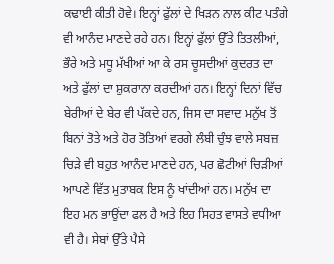ਕਢਾਈ ਕੀਤੀ ਹੋਵੇ। ਇਨ੍ਹਾਂ ਫੁੱਲਾਂ ਦੇ ਖਿੜਨ ਨਾਲ ਕੀਟ ਪਤੰਗੇ ਵੀ ਆਨੰਦ ਮਾਣਦੇ ਰਹੇ ਹਨ। ਇਨ੍ਹਾਂ ਫੁੱਲਾਂ ਉੱਤੇ ਤਿਤਲੀਆਂ, ਭੌਰੇ ਅਤੇ ਮਧੂ ਮੱਖੀਆਂ ਆ ਕੇ ਰਸ ਚੂਸਦੀਆਂ ਕੁਦਰਤ ਦਾ ਅਤੇ ਫੁੱਲਾਂ ਦਾ ਸ਼ੁਕਰਾਨਾ ਕਰਦੀਆਂ ਹਨ। ਇਨ੍ਹਾਂ ਦਿਨਾਂ ਵਿੱਚ ਬੇਰੀਆਂ ਦੇ ਬੇਰ ਵੀ ਪੱਕਦੇ ਹਨ, ਜਿਸ ਦਾ ਸਵਾਦ ਮਨੁੱਖ ਤੋਂ ਬਿਨਾਂ ਤੋਤੇ ਅਤੇ ਹੋਰ ਤੋਤਿਆਂ ਵਰਗੇ ਲੰਬੀ ਚੁੰਝ ਵਾਲੇ ਸਬਜ਼ ਚਿੜੇ ਵੀ ਬਹੁਤ ਆਨੰਦ ਮਾਣਦੇ ਹਨ, ਪਰ ਛੋਟੀਆਂ ਚਿੜੀਆਂ ਆਪਣੇ ਵਿੱਤ ਮੁਤਾਬਕ ਇਸ ਨੂੰ ਖਾਂਦੀਆਂ ਹਨ। ਮਨੁੱਖ ਦਾ ਇਹ ਮਨ ਭਾਉਂਦਾ ਫਲ ਹੈ ਅਤੇ ਇਹ ਸਿਹਤ ਵਾਸਤੇ ਵਧੀਆ ਵੀ ਹੈ। ਸੇਬਾਂ ਉੱਤੇ ਪੈਸੇ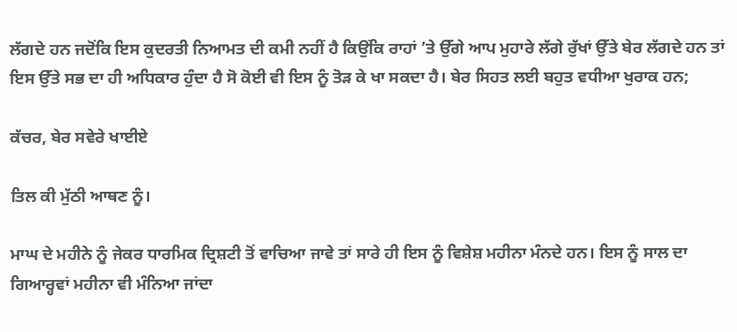ਲੱਗਦੇ ਹਨ ਜਦੋਂਕਿ ਇਸ ਕੁਦਰਤੀ ਨਿਆਮਤ ਦੀ ਕਮੀ ਨਹੀਂ ਹੈ ਕਿਉਂਕਿ ਰਾਹਾਂ ’ਤੇ ਉੱਗੇ ਆਪ ਮੁਹਾਰੇ ਲੱਗੇ ਰੁੱਖਾਂ ਉੱਤੇ ਬੇਰ ਲੱਗਦੇ ਹਨ ਤਾਂ ਇਸ ਉੱਤੇ ਸਭ ਦਾ ਹੀ ਅਧਿਕਾਰ ਹੁੰਦਾ ਹੈ ਸੋ ਕੋਈ ਵੀ ਇਸ ਨੂੰ ਤੋੜ ਕੇ ਖਾ ਸਕਦਾ ਹੈ। ਬੇਰ ਸਿਹਤ ਲਈ ਬਹੁਤ ਵਧੀਆ ਖੁਰਾਕ ਹਨ;

ਕੱਚਰ, ਬੇਰ ਸਵੇਰੇ ਖਾਈਏ

ਤਿਲ ਕੀ ਮੁੱਠੀ ਆਥਣ ਨੂੰ।

ਮਾਘ ਦੇ ਮਹੀਨੇ ਨੂੰ ਜੇਕਰ ਧਾਰਮਿਕ ਦ੍ਰਿਸ਼ਟੀ ਤੋਂ ਵਾਚਿਆ ਜਾਵੇ ਤਾਂ ਸਾਰੇ ਹੀ ਇਸ ਨੂੰ ਵਿਸ਼ੇਸ਼ ਮਹੀਨਾ ਮੰਨਦੇ ਹਨ। ਇਸ ਨੂੰ ਸਾਲ ਦਾ ਗਿਆਰ੍ਹਵਾਂ ਮਹੀਨਾ ਵੀ ਮੰਨਿਆ ਜਾਂਦਾ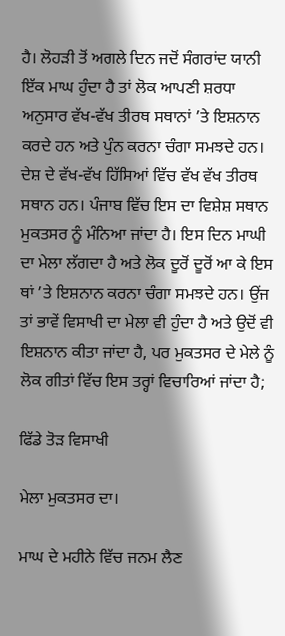ਹੈ। ਲੋਹੜੀ ਤੋਂ ਅਗਲੇ ਦਿਨ ਜਦੋਂ ਸੰਗਰਾਂਦ ਯਾਨੀ ਇੱਕ ਮਾਘ ਹੁੰਦਾ ਹੈ ਤਾਂ ਲੋਕ ਆਪਣੀ ਸ਼ਰਧਾ ਅਨੁਸਾਰ ਵੱਖ-ਵੱਖ ਤੀਰਥ ਸਥਾਨਾਂ ’ਤੇ ਇਸ਼ਨਾਨ ਕਰਦੇ ਹਨ ਅਤੇ ਪੁੰਨ ਕਰਨਾ ਚੰਗਾ ਸਮਝਦੇ ਹਨ। ਦੇਸ਼ ਦੇ ਵੱਖ-ਵੱਖ ਹਿੱਸਿਆਂ ਵਿੱਚ ਵੱਖ ਵੱਖ ਤੀਰਥ ਸਥਾਨ ਹਨ। ਪੰਜਾਬ ਵਿੱਚ ਇਸ ਦਾ ਵਿਸ਼ੇਸ਼ ਸਥਾਨ ਮੁਕਤਸਰ ਨੂੰ ਮੰਨਿਆ ਜਾਂਦਾ ਹੈ। ਇਸ ਦਿਨ ਮਾਘੀ ਦਾ ਮੇਲਾ ਲੱਗਦਾ ਹੈ ਅਤੇ ਲੋਕ ਦੂਰੋਂ ਦੂਰੋਂ ਆ ਕੇ ਇਸ ਥਾਂ ’ਤੇ ਇਸ਼ਨਾਨ ਕਰਨਾ ਚੰਗਾ ਸਮਝਦੇ ਹਨ। ਉਂਜ ਤਾਂ ਭਾਵੇਂ ਵਿਸਾਖੀ ਦਾ ਮੇਲਾ ਵੀ ਹੁੰਦਾ ਹੈ ਅਤੇ ਉਦੋਂ ਵੀ ਇਸ਼ਨਾਨ ਕੀਤਾ ਜਾਂਦਾ ਹੈ, ਪਰ ਮੁਕਤਸਰ ਦੇ ਮੇਲੇ ਨੂੰ ਲੋਕ ਗੀਤਾਂ ਵਿੱਚ ਇਸ ਤਰ੍ਹਾਂ ਵਿਚਾਰਿਆਂ ਜਾਂਦਾ ਹੈ;

ਫਿੱਡੇ ਤੋੜ ਵਿਸਾਖੀ

ਮੇਲਾ ਮੁਕਤਸਰ ਦਾ।

ਮਾਘ ਦੇ ਮਹੀਨੇ ਵਿੱਚ ਜਨਮ ਲੈਣ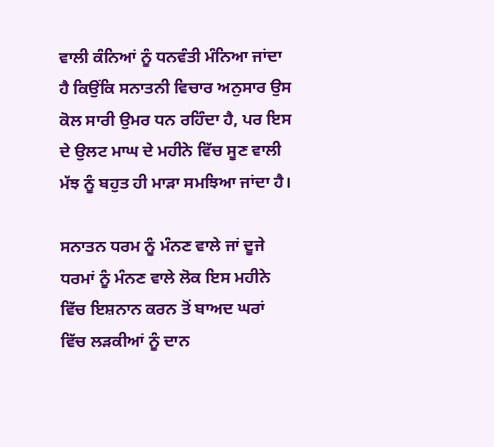ਵਾਲੀ ਕੰਨਿਆਂ ਨੂੰ ਧਨਵੰਤੀ ਮੰਨਿਆ ਜਾਂਦਾ ਹੈ ਕਿਉਂਕਿ ਸਨਾਤਨੀ ਵਿਚਾਰ ਅਨੁਸਾਰ ਉਸ ਕੋਲ ਸਾਰੀ ਉਮਰ ਧਨ ਰਹਿੰਦਾ ਹੈ, ਪਰ ਇਸ ਦੇ ਉਲਟ ਮਾਘ ਦੇ ਮਹੀਨੇ ਵਿੱਚ ਸੂਣ ਵਾਲੀ ਮੱਝ ਨੂੰ ਬਹੁਤ ਹੀ ਮਾੜਾ ਸਮਝਿਆ ਜਾਂਦਾ ਹੈ।

ਸਨਾਤਨ ਧਰਮ ਨੂੰ ਮੰਨਣ ਵਾਲੇ ਜਾਂ ਦੂਜੇ ਧਰਮਾਂ ਨੂੰ ਮੰਨਣ ਵਾਲੇ ਲੋਕ ਇਸ ਮਹੀਨੇ ਵਿੱਚ ਇਸ਼ਨਾਨ ਕਰਨ ਤੋਂ ਬਾਅਦ ਘਰਾਂ ਵਿੱਚ ਲੜਕੀਆਂ ਨੂੰ ਦਾਨ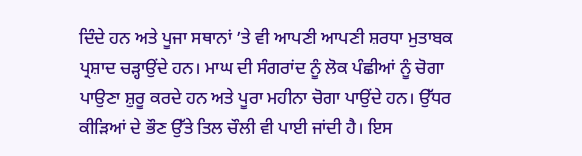ਦਿੰਦੇ ਹਨ ਅਤੇ ਪੂਜਾ ਸਥਾਨਾਂ ’ਤੇ ਵੀ ਆਪਣੀ ਆਪਣੀ ਸ਼ਰਧਾ ਮੁਤਾਬਕ ਪ੍ਰਸ਼ਾਦ ਚੜ੍ਹਾਉਂਦੇ ਹਨ। ਮਾਘ ਦੀ ਸੰਗਰਾਂਦ ਨੂੰ ਲੋਕ ਪੰਛੀਆਂ ਨੂੰ ਚੋਗਾ ਪਾਉਣਾ ਸ਼ੁਰੂ ਕਰਦੇ ਹਨ ਅਤੇ ਪੂਰਾ ਮਹੀਨਾ ਚੋਗਾ ਪਾਉਂਦੇ ਹਨ। ਉੱਧਰ ਕੀੜਿਆਂ ਦੇ ਭੌਣ ਉੱਤੇ ਤਿਲ ਚੌਲੀ ਵੀ ਪਾਈ ਜਾਂਦੀ ਹੈ। ਇਸ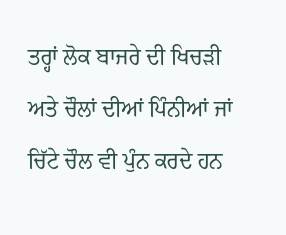ਤਰ੍ਹਾਂ ਲੋਕ ਬਾਜਰੇ ਦੀ ਖਿਚੜੀ ਅਤੇ ਚੌਲਾਂ ਦੀਆਂ ਪਿੰਨੀਆਂ ਜਾਂ ਚਿੱਟੇ ਚੌਲ ਵੀ ਪੁੰਨ ਕਰਦੇ ਹਨ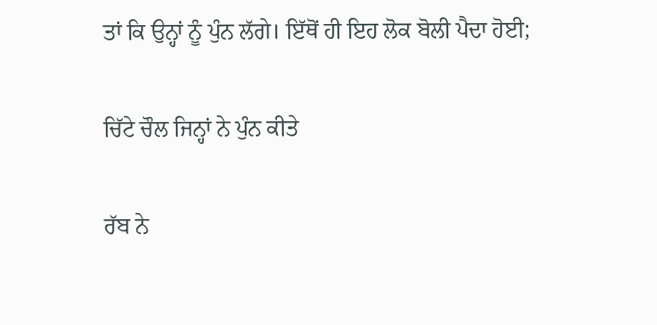ਤਾਂ ਕਿ ਉਨ੍ਹਾਂ ਨੂੰ ਪੁੰਨ ਲੱਗੇ। ਇੱਥੋਂ ਹੀ ਇਹ ਲੋਕ ਬੋਲੀ ਪੈਦਾ ਹੋਈ;

ਚਿੱਟੇ ਚੌਲ ਜਿਨ੍ਹਾਂ ਨੇ ਪੁੰਨ ਕੀਤੇ

ਰੱਬ ਨੇ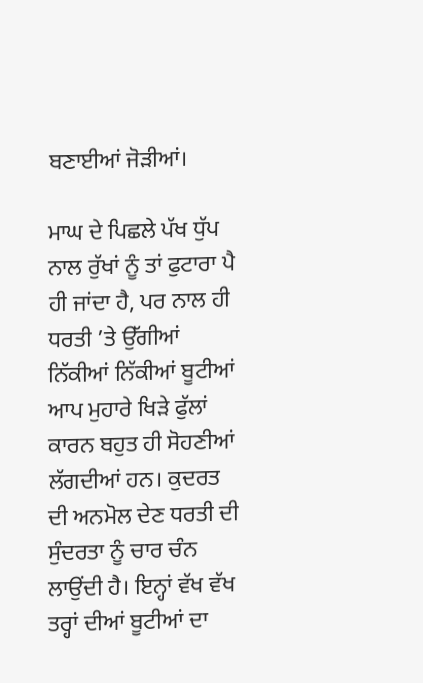ਬਣਾਈਆਂ ਜੋੜੀਆਂ।

ਮਾਘ ਦੇ ਪਿਛਲੇ ਪੱਖ ਧੁੱਪ ਨਾਲ ਰੁੱਖਾਂ ਨੂੰ ਤਾਂ ਫੁਟਾਰਾ ਪੈ ਹੀ ਜਾਂਦਾ ਹੈ, ਪਰ ਨਾਲ ਹੀ ਧਰਤੀ ’ਤੇ ਉੱਗੀਆਂ ਨਿੱਕੀਆਂ ਨਿੱਕੀਆਂ ਬੂਟੀਆਂ ਆਪ ਮੁਹਾਰੇ ਖਿੜੇ ਫੁੱਲਾਂ ਕਾਰਨ ਬਹੁਤ ਹੀ ਸੋਹਣੀਆਂ ਲੱਗਦੀਆਂ ਹਨ। ਕੁਦਰਤ ਦੀ ਅਨਮੋਲ ਦੇਣ ਧਰਤੀ ਦੀ ਸੁੰਦਰਤਾ ਨੂੰ ਚਾਰ ਚੰਨ ਲਾਉਂਦੀ ਹੈ। ਇਨ੍ਹਾਂ ਵੱਖ ਵੱਖ ਤਰ੍ਹਾਂ ਦੀਆਂ ਬੂਟੀਆਂ ਦਾ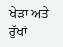ਖੇੜਾ ਅਤੇ ਰੁੱਖਾਂ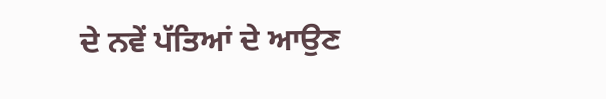ਦੇ ਨਵੇਂ ਪੱਤਿਆਂ ਦੇ ਆਉਣ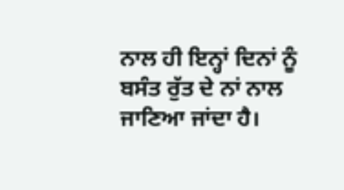ਨਾਲ ਹੀ ਇਨ੍ਹਾਂ ਦਿਨਾਂ ਨੂੰ ਬਸੰਤ ਰੁੱਤ ਦੇ ਨਾਂ ਨਾਲ ਜਾਣਿਆ ਜਾਂਦਾ ਹੈ।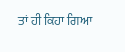ਤਾਂ ਹੀ ਕਿਹਾ ਗਿਆ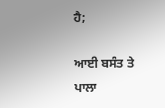ਹੈ;

ਆਈ ਬਸੰਤ ਤੇ ਪਾਲਾ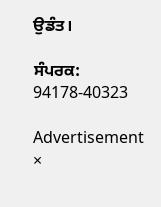ਉਡੰਤ।

ਸੰਪਰਕ: 94178-40323

Advertisement
×